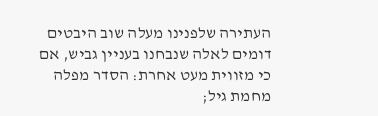העתירה שלפנינו מעלה שוב היבטים דומים לאלה שנבחנו בעניין גביש, אם כי מזווית מעט אחרת: הסדר מפלה מחמת גיל;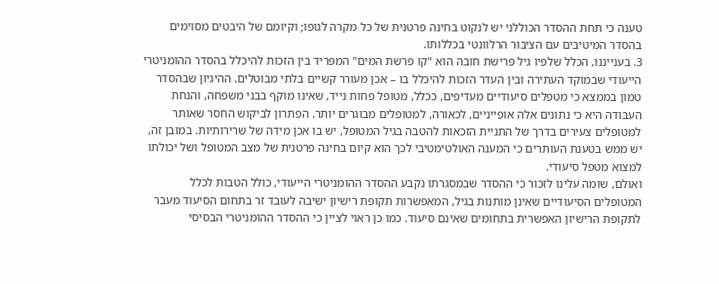טענה כי תחת ההסדר הכוללני יש לנקוט בחינה פרטנית של כל מקרה לגופו; וקיומם של היבטים מסוימים בהסדר המיטיבים עם הציבור הרלוונטי בכללותו.
3. בענייננו, הכלל שלפיו גיל פרישת חובה הוא "קו פרשת המים" המפריד בין הזכות להיכלל בהסדר ההומניטרי הייעודי שבמוקד העתירה ובין העדר הזכות להיכלל בו – אכן מעורר קשיים בלתי מבוטלים. ההיגיון שבהסדר טמון בממצא כי מטפלים סיעודיים מעדיפים, ככלל, מטופל פחות נייד, שאינו מוקף בבני משפחה, והנחת העבודה היא כי נתונים אלה אופייניים, לכאורה, למטופלים מבוגרים יותר. הפתרון לביקוש החסר שאותר למטופלים צעירים בדרך של התניית הזכאות להטבה בגיל המטופל, יש בו אכן מידה של שרירותיות. במובן זה, יש ממש בטענת העותרים כי המענה האולטימטיבי לכך הוא קיום בחינה פרטנית של מצב המטופל ושל יכולתו למצוא מטפל סיעודי.
ואולם, שומה עלינו לזכור כי ההסדר שבמסגרתו נקבע ההסדר ההומניטרי הייעודי, כולל הטבות לכלל המטופלים הסיעודיים שאינן מותנות בגיל, המאפשרות תקופת רישיון ישיבה לעובד זר בתחום הסיעוד מעבר לתקופת הרישיון האפשרית בתחומים שאינם סיעוד. כמו כן ראוי לציין כי ההסדר ההומניטרי הבסיסי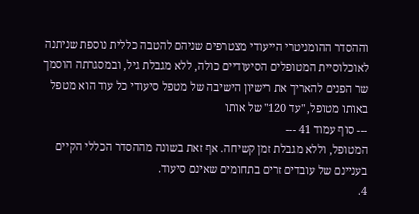וההסדר ההומניטרי הייעודי מצטרפים שניהם להטבה כללית נוספת שניתנה לאוכלוסיית המטופלים הסיעודיים כולה, ללא מגבלת גיל, ובמסגרתה הוסמך שר הפנים להאריך את רישיון הישיבה של מטפל סיעודי כל עוד הוא מטפל באותו מטופל, "עד 120" של אותו
--- סוף עמוד 41 ---
המטופל, וללא מגבלת זמן קשיחה. אף זאת בשונה מההסדר הכללי הקיים בעניינם של עובדים זרים בתחומים שאינם סיעוד.
4.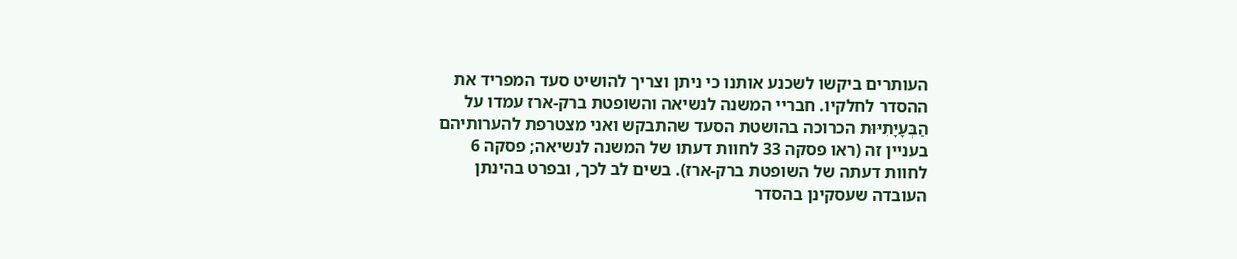העותרים ביקשו לשכנע אותנו כי ניתן וצריך להושיט סעד המפריד את ההסדר לחלקיו. חבריי המשנה לנשיאה והשופטת ברק-ארז עמדו על הַבְּעָיָתִיּוּת הכרוכה בהושטת הסעד שהתבקש ואני מצטרפת להערותיהם בעניין זה (ראו פסקה 33 לחוות דעתו של המשנה לנשיאה; פסקה 6 לחוות דעתה של השופטת ברק-ארז). בשים לב לכך, ובפרט בהינתן העובדה שעסקינן בהסדר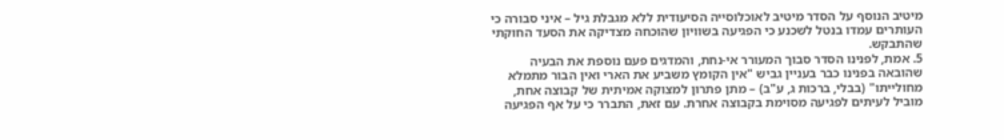מיטיב הנוסף על הסדר מיטיב לאוכלוסייה הסיעודית ללא מגבלת גיל – איני סבורה כי העותרים עמדו בנטל לשכנע כי הפגיעה בשוויון שהוכחה מצדיקה את הסעד החוקתי שהתבקש.
5. אמת, לפנינו הסדר סבוך המעורר אי-נחת, והמדגים פעם נוספת את הבעיה שהובאה בפנינו כבר בעניין גביש "אין הקומץ משביע את הארי ואין הבור מתמלא מחולייתו" (בבלי, ברכות ג, ע"ב) – מתן פתרון למצוקה אמיתית של קבוצה אחת, מוביל לעיתים לפגיעה מסוימת בקבוצה אחרת. עם זאת, התברר כי על אף הפגיעה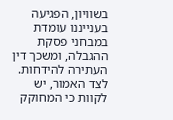בשוויון, הפגיעה בענייננו עומדת במבחני פסקת ההגבלה, ומשכך דין העתירה להידחות. לצד האמור, יש לקוות כי המחוקק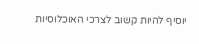יוסיף להיות קשוב לצרכי האוכלוסיות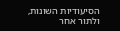הסיעודיות השונות, ולתור אחר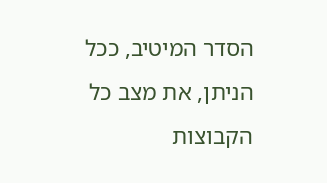הסדר המיטיב, ככל הניתן, את מצב כל הקבוצות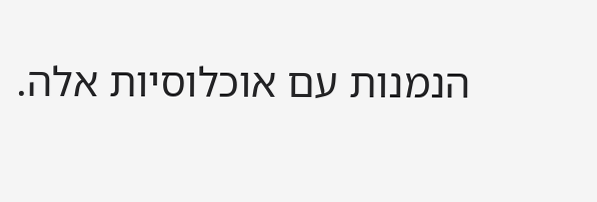הנמנות עם אוכלוסיות אלה.